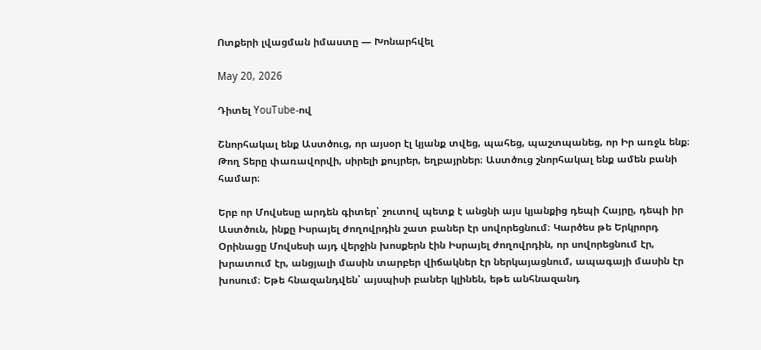Ոտքերի լվացման իմաստը — Խոնարհվել

May 20, 2026

Դիտել YouTube-ով

Շնորհակալ ենք Աստծուց, որ այսօր էլ կյանք տվեց, պահեց, պաշտպանեց, որ Իր առջև ենք։ Թող Տերը փառավորվի, սիրելի քույրեր, եղբայրներ։ Աստծուց շնորհակալ ենք ամեն բանի համար։

Երբ որ Մովսեսը արդեն գիտեր՝ շուտով պետք է անցնի այս կյանքից դեպի Հայրը, դեպի իր Աստծուն, ինքը Իսրայել ժողովրդին շատ բաներ էր սովորեցնում։ Կարծես թե Երկրորդ Օրինացը Մովսեսի այդ վերջին խոսքերն էին Իսրայել ժողովրդին, որ սովորեցնում էր, խրատում էր, անցյալի մասին տարբեր վիճակներ էր ներկայացնում, ապագայի մասին էր խոսում։ Եթե հնազանդվեն՝ այսպիսի բաներ կլինեն, եթե անհնազանդ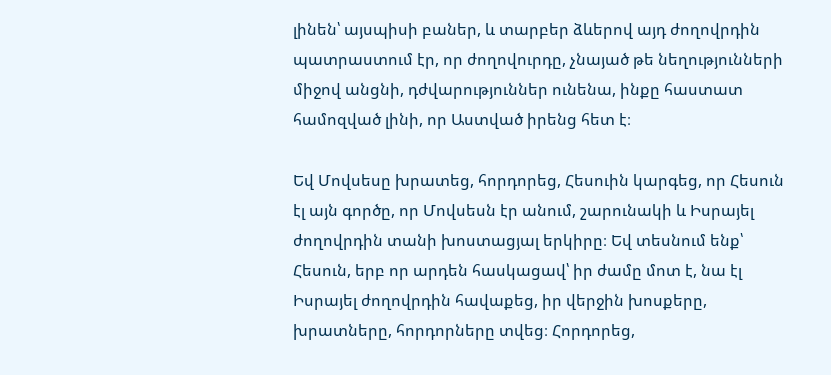լինեն՝ այսպիսի բաներ, և տարբեր ձևերով այդ ժողովրդին պատրաստում էր, որ ժողովուրդը, չնայած թե նեղությունների միջով անցնի, դժվարություններ ունենա, ինքը հաստատ համոզված լինի, որ Աստված իրենց հետ է։

Եվ Մովսեսը խրատեց, հորդորեց, Հեսուին կարգեց, որ Հեսուն էլ այն գործը, որ Մովսեսն էր անում, շարունակի և Իսրայել ժողովրդին տանի խոստացյալ երկիրը։ Եվ տեսնում ենք՝ Հեսուն, երբ որ արդեն հասկացավ՝ իր ժամը մոտ է, նա էլ Իսրայել ժողովրդին հավաքեց, իր վերջին խոսքերը, խրատները, հորդորները տվեց։ Հորդորեց,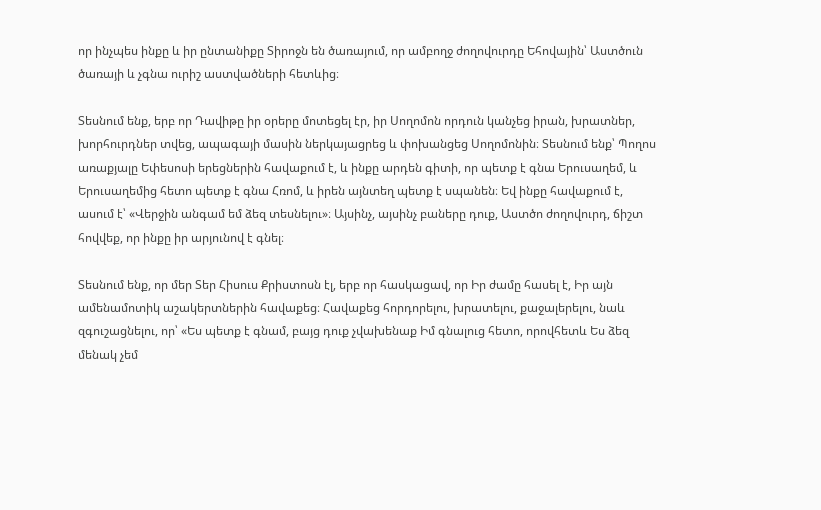որ ինչպես ինքը և իր ընտանիքը Տիրոջն են ծառայում, որ ամբողջ ժողովուրդը Եհովային՝ Աստծուն ծառայի և չգնա ուրիշ աստվածների հետևից։

Տեսնում ենք, երբ որ Դավիթը իր օրերը մոտեցել էր, իր Սողոմոն որդուն կանչեց իրան, խրատներ, խորհուրդներ տվեց, ապագայի մասին ներկայացրեց և փոխանցեց Սողոմոնին։ Տեսնում ենք՝ Պողոս առաքյալը Եփեսոսի երեցներին հավաքում է, և ինքը արդեն գիտի, որ պետք է գնա Երուսաղեմ, և Երուսաղեմից հետո պետք է գնա Հռոմ, և իրեն այնտեղ պետք է սպանեն։ Եվ ինքը հավաքում է, ասում է՝ «Վերջին անգամ եմ ձեզ տեսնելու»։ Այսինչ, այսինչ բաները դուք, Աստծո ժողովուրդ, ճիշտ հովվեք, որ ինքը իր արյունով է գնել։

Տեսնում ենք, որ մեր Տեր Հիսուս Քրիստոսն էլ, երբ որ հասկացավ, որ Իր ժամը հասել է, Իր այն ամենամոտիկ աշակերտներին հավաքեց։ Հավաքեց հորդորելու, խրատելու, քաջալերելու, նաև զգուշացնելու, որ՝ «Ես պետք է գնամ, բայց դուք չվախենաք Իմ գնալուց հետո, որովհետև Ես ձեզ մենակ չեմ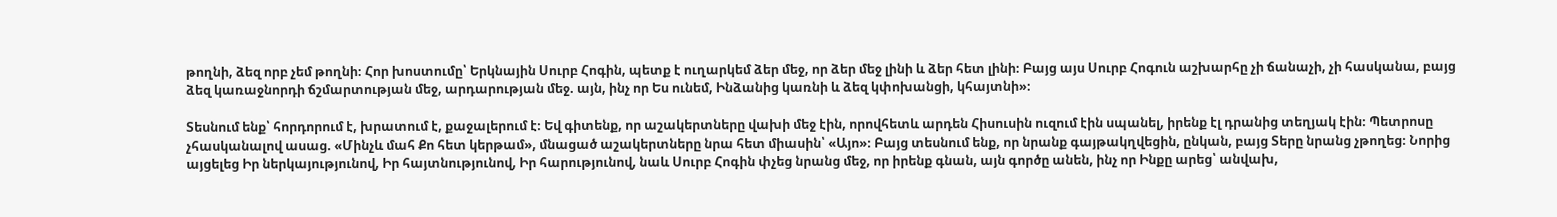թողնի, ձեզ որբ չեմ թողնի։ Հոր խոստումը՝ Երկնային Սուրբ Հոգին, պետք է ուղարկեմ ձեր մեջ, որ ձեր մեջ լինի և ձեր հետ լինի։ Բայց այս Սուրբ Հոգուն աշխարհը չի ճանաչի, չի հասկանա, բայց ձեզ կառաջնորդի ճշմարտության մեջ, արդարության մեջ. այն, ինչ որ Ես ունեմ, Ինձանից կառնի և ձեզ կփոխանցի, կհայտնի»։

Տեսնում ենք՝ հորդորում է, խրատում է, քաջալերում է։ Եվ գիտենք, որ աշակերտները վախի մեջ էին, որովհետև արդեն Հիսուսին ուզում էին սպանել, իրենք էլ դրանից տեղյակ էին։ Պետրոսը չհասկանալով ասաց. «Մինչև մահ Քո հետ կերթամ», մնացած աշակերտները նրա հետ միասին՝ «Այո»։ Բայց տեսնում ենք, որ նրանք գայթակղվեցին, ընկան, բայց Տերը նրանց չթողեց։ Նորից այցելեց Իր ներկայությունով, Իր հայտնությունով, Իր հարությունով, նաև Սուրբ Հոգին փչեց նրանց մեջ, որ իրենք գնան, այն գործը անեն, ինչ որ Ինքը արեց՝ անվախ,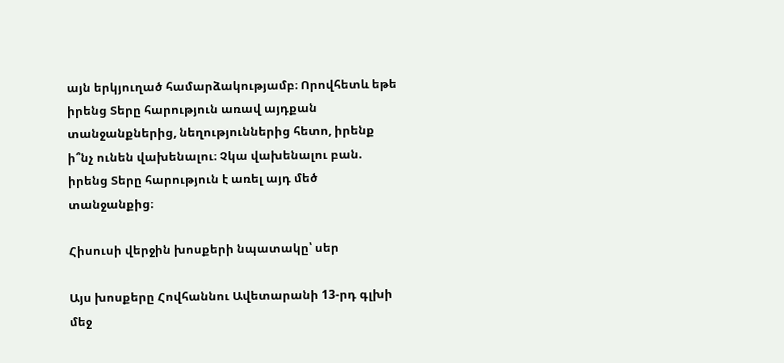այն երկյուղած համարձակությամբ։ Որովհետև եթե իրենց Տերը հարություն առավ այդքան տանջանքներից, նեղություններից հետո, իրենք ի՞նչ ունեն վախենալու։ Չկա վախենալու բան. իրենց Տերը հարություն է առել այդ մեծ տանջանքից։

Հիսուսի վերջին խոսքերի նպատակը՝ սեր

Այս խոսքերը Հովհաննու Ավետարանի 13-րդ գլխի մեջ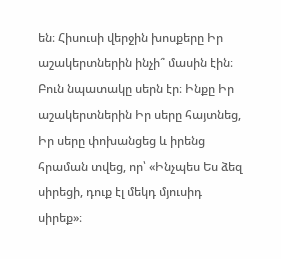են։ Հիսուսի վերջին խոսքերը Իր աշակերտներին ինչի՞ մասին էին։ Բուն նպատակը սերն էր։ Ինքը Իր աշակերտներին Իր սերը հայտնեց, Իր սերը փոխանցեց և իրենց հրաման տվեց, որ՝ «Ինչպես Ես ձեզ սիրեցի, դուք էլ մեկդ մյուսիդ սիրեք»։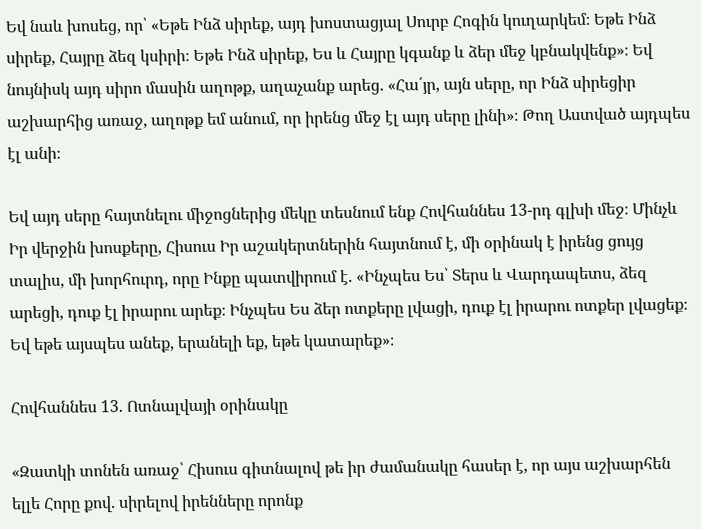Եվ նաև խոսեց, որ՝ «Եթե Ինձ սիրեք, այդ խոստացյալ Սուրբ Հոգին կուղարկեմ։ Եթե Ինձ սիրեք, Հայրը ձեզ կսիրի։ Եթե Ինձ սիրեք, Ես և Հայրը կգանք և ձեր մեջ կբնակվենք»։ Եվ նույնիսկ այդ սիրո մասին աղոթք, աղաչանք արեց. «Հա՛յր, այն սերը, որ Ինձ սիրեցիր աշխարհից առաջ, աղոթք եմ անում, որ իրենց մեջ էլ այդ սերը լինի»։ Թող Աստված այդպես էլ անի։

Եվ այդ սերը հայտնելու միջոցներից մեկը տեսնում ենք Հովհաննես 13-րդ գլխի մեջ։ Մինչև Իր վերջին խոսքերը, Հիսուս Իր աշակերտներին հայտնում է, մի օրինակ է իրենց ցույց տալիս, մի խորհուրդ, որը Ինքը պատվիրում է. «Ինչպես Ես՝ Տերս և Վարդապետս, ձեզ արեցի, դուք էլ իրարու արեք։ Ինչպես Ես ձեր ոտքերը լվացի, դուք էլ իրարու ոտքեր լվացեք։ Եվ եթե այսպես անեք, երանելի եք, եթե կատարեք»։

Հովհաննես 13. Ոտնալվայի օրինակը

«Զատկի տոնեն առաջ՝ Հիսուս գիտնալով թե իր ժամանակը հասեր է, որ այս աշխարհեն ելլե Հորը քով. սիրելով իրենները որոնք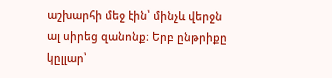աշխարհի մեջ էին՝ մինչև վերջն ալ սիրեց զանոնք։ Երբ ընթրիքը կըլլար՝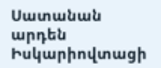Սատանան արդեն Իսկարիովտացի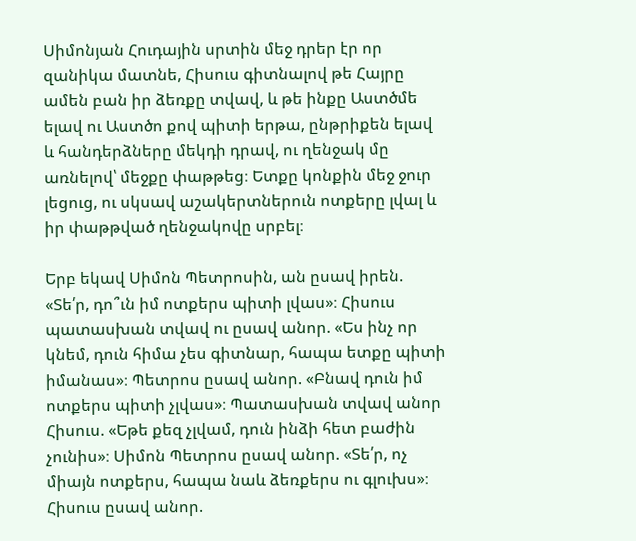Սիմոնյան Հուդային սրտին մեջ դրեր էր որ զանիկա մատնե, Հիսուս գիտնալով թե Հայրը ամեն բան իր ձեռքը տվավ, և թե ինքը Աստծմե ելավ ու Աստծո քով պիտի երթա, ընթրիքեն ելավ և հանդերձները մեկդի դրավ, ու ղենջակ մը առնելով՝ մեջքը փաթթեց։ Ետքը կոնքին մեջ ջուր լեցուց, ու սկսավ աշակերտներուն ոտքերը լվալ և իր փաթթված ղենջակովը սրբել։

Երբ եկավ Սիմոն Պետրոսին, ան ըսավ իրեն. «Տե՛ր, դո՞ւն իմ ոտքերս պիտի լվաս»։ Հիսուս պատասխան տվավ ու ըսավ անոր. «Ես ինչ որ կնեմ, դուն հիմա չես գիտնար, հապա ետքը պիտի իմանաս»։ Պետրոս ըսավ անոր. «Բնավ դուն իմ ոտքերս պիտի չլվաս»։ Պատասխան տվավ անոր Հիսուս. «Եթե քեզ չլվամ, դուն ինձի հետ բաժին չունիս»։ Սիմոն Պետրոս ըսավ անոր. «Տե՛ր, ոչ միայն ոտքերս, հապա նաև ձեռքերս ու գլուխս»։ Հիսուս ըսավ անոր.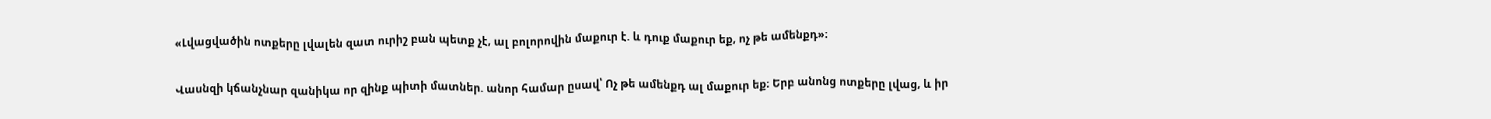«Լվացվածին ոտքերը լվալեն զատ ուրիշ բան պետք չէ, ալ բոլորովին մաքուր է. և դուք մաքուր եք, ոչ թե ամենքդ»։

Վասնզի կճանչնար զանիկա որ զինք պիտի մատներ. անոր համար ըսավ՝ Ոչ թե ամենքդ ալ մաքուր եք։ Երբ անոնց ոտքերը լվաց, և իր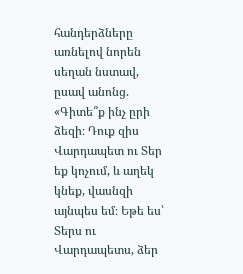հանդերձները առնելով նորեն սեղան նստավ, ըսավ անոնց. «Գիտե՞ք ինչ ըրի ձեզի։ Դուք զիս Վարդապետ ու Տեր եք կոչում, և աղեկ կնեք, վասնզի այնպես եմ։ Եթե ես՝ Տերս ու Վարդապետս, ձեր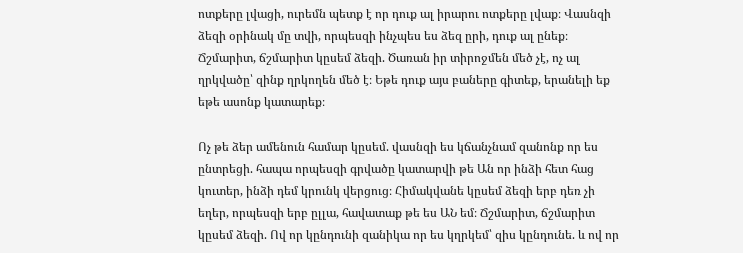ոտքերը լվացի, ուրեմն պետք է որ դուք ալ իրարու ոտքերը լվաք։ Վասնզի ձեզի օրինակ մը տվի, որպեսզի ինչպես ես ձեզ ըրի, դուք ալ ընեք։ Ճշմարիտ, ճշմարիտ կըսեմ ձեզի. Ծառան իր տիրոջմեն մեծ չէ, ոչ ալ ղրկվածը՝ զինք ղրկողեն մեծ է։ Եթե դուք այս բաները գիտեք, երանելի եք եթե ասոնք կատարեք։

Ոչ թե ձեր ամենուն համար կըսեմ. վասնզի ես կճանչնամ զանոնք որ ես ընտրեցի. հապա որպեսզի գրվածը կատարվի թե Ան որ ինձի հետ հաց կուտեր, ինձի դեմ կրունկ վերցուց։ Հիմակվանե կըսեմ ձեզի երբ դեռ չի եղեր, որպեսզի երբ ըլլա, հավատաք թե ես ԱՆ եմ։ Ճշմարիտ, ճշմարիտ կըսեմ ձեզի. Ով որ կընդունի զանիկա որ ես կղրկեմ՝ զիս կընդունե. և ով որ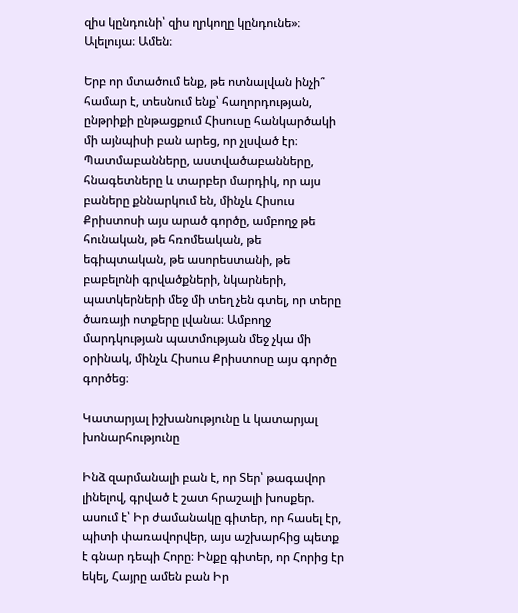զիս կընդունի՝ զիս ղրկողը կընդունե»։ Ալելույա։ Ամեն։

Երբ որ մտածում ենք, թե ոտնալվան ինչի՞ համար է, տեսնում ենք՝ հաղորդության, ընթրիքի ընթացքում Հիսուսը հանկարծակի մի այնպիսի բան արեց, որ չլսված էր։ Պատմաբանները, աստվածաբանները, հնագետները և տարբեր մարդիկ, որ այս բաները քննարկում են, մինչև Հիսուս Քրիստոսի այս արած գործը, ամբողջ թե հունական, թե հռոմեական, թե եգիպտական, թե ասորեստանի, թե բաբելոնի գրվածքների, նկարների, պատկերների մեջ մի տեղ չեն գտել, որ տերը ծառայի ոտքերը լվանա։ Ամբողջ մարդկության պատմության մեջ չկա մի օրինակ, մինչև Հիսուս Քրիստոսը այս գործը գործեց։

Կատարյալ իշխանությունը և կատարյալ խոնարհությունը

Ինձ զարմանալի բան է, որ Տեր՝ թագավոր լինելով, գրված է շատ հրաշալի խոսքեր. ասում է՝ Իր ժամանակը գիտեր, որ հասել էր, պիտի փառավորվեր, այս աշխարհից պետք է գնար դեպի Հորը։ Ինքը գիտեր, որ Հորից էր եկել, Հայրը ամեն բան Իր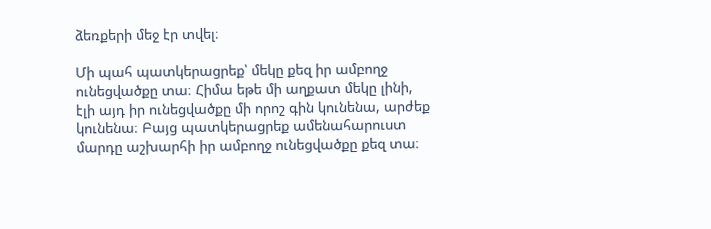ձեռքերի մեջ էր տվել։

Մի պահ պատկերացրեք՝ մեկը քեզ իր ամբողջ ունեցվածքը տա։ Հիմա եթե մի աղքատ մեկը լինի, էլի այդ իր ունեցվածքը մի որոշ գին կունենա, արժեք կունենա։ Բայց պատկերացրեք ամենահարուստ մարդը աշխարհի իր ամբողջ ունեցվածքը քեզ տա։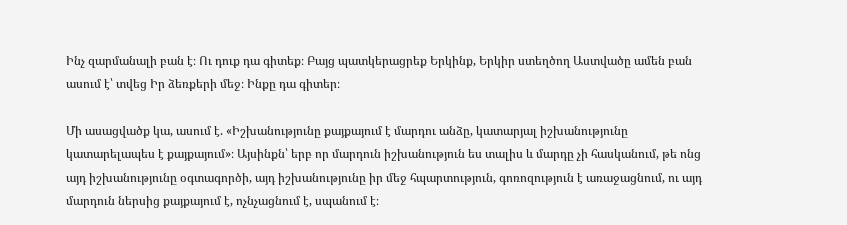Ինչ զարմանալի բան է։ Ու դուք դա գիտեք։ Բայց պատկերացրեք Երկինք, Երկիր ստեղծող Աստվածը ամեն բան ասում է՝ տվեց Իր ձեռքերի մեջ։ Ինքը դա գիտեր։

Մի ասացվածք կա, ասում է. «Իշխանությունը քայքայում է մարդու անձը, կատարյալ իշխանությունը կատարելապես է քայքայում»։ Այսինքն՝ երբ որ մարդուն իշխանություն ես տալիս և մարդը չի հասկանում, թե ոնց այդ իշխանությունը օգտագործի, այդ իշխանությունը իր մեջ հպարտություն, գոռոզություն է առաջացնում, ու այդ մարդուն ներսից քայքայում է, ոչնչացնում է, սպանում է։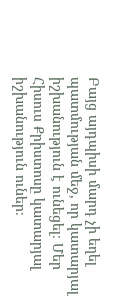Բայց այդպիսի մարդ չի եղել պատմության մեջ, որ կատարյալ իշխանություն է ունեցել։ Մեր Հիսուս Քրիստոսը կատարյալ իշխանություն ուներ։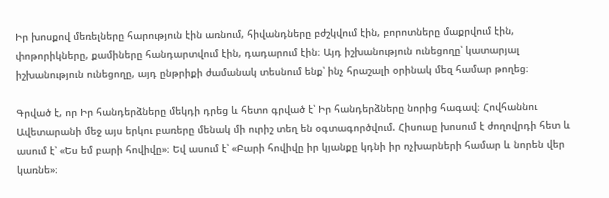Իր խոսքով մեռելները հարություն էին առնում, հիվանդները բժշկվում էին, բորոտները մաքրվում էին, փոթորիկները, քամիները հանդարտվում էին, դադարում էին։ Այդ իշխանություն ունեցողը՝ կատարյալ իշխանություն ունեցողը, այդ ընթրիքի ժամանակ տեսնում ենք՝ ինչ հրաշալի օրինակ մեզ համար թողեց։

Գրված է, որ Իր հանդերձները մեկդի դրեց և հետո գրված է՝ Իր հանդերձները նորից հագավ։ Հովհաննու Ավետարանի մեջ այս երկու բառերը մենակ մի ուրիշ տեղ են օգտագործվում. Հիսուսը խոսում է ժողովրդի հետ և ասում է՝ «Ես եմ բարի հովիվը»։ Եվ ասում է՝ «Բարի հովիվը իր կյանքը կդնի իր ոչխարների համար և նորեն վեր կառնե»։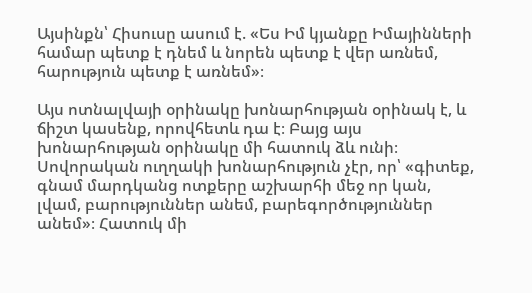Այսինքն՝ Հիսուսը ասում է. «Ես Իմ կյանքը Իմայինների համար պետք է դնեմ և նորեն պետք է վեր առնեմ, հարություն պետք է առնեմ»։

Այս ոտնալվայի օրինակը խոնարհության օրինակ է, և ճիշտ կասենք, որովհետև դա է։ Բայց այս խոնարհության օրինակը մի հատուկ ձև ունի։ Սովորական ուղղակի խոնարհություն չէր, որ՝ «գիտեք, գնամ մարդկանց ոտքերը աշխարհի մեջ որ կան, լվամ, բարություններ անեմ, բարեգործություններ անեմ»։ Հատուկ մի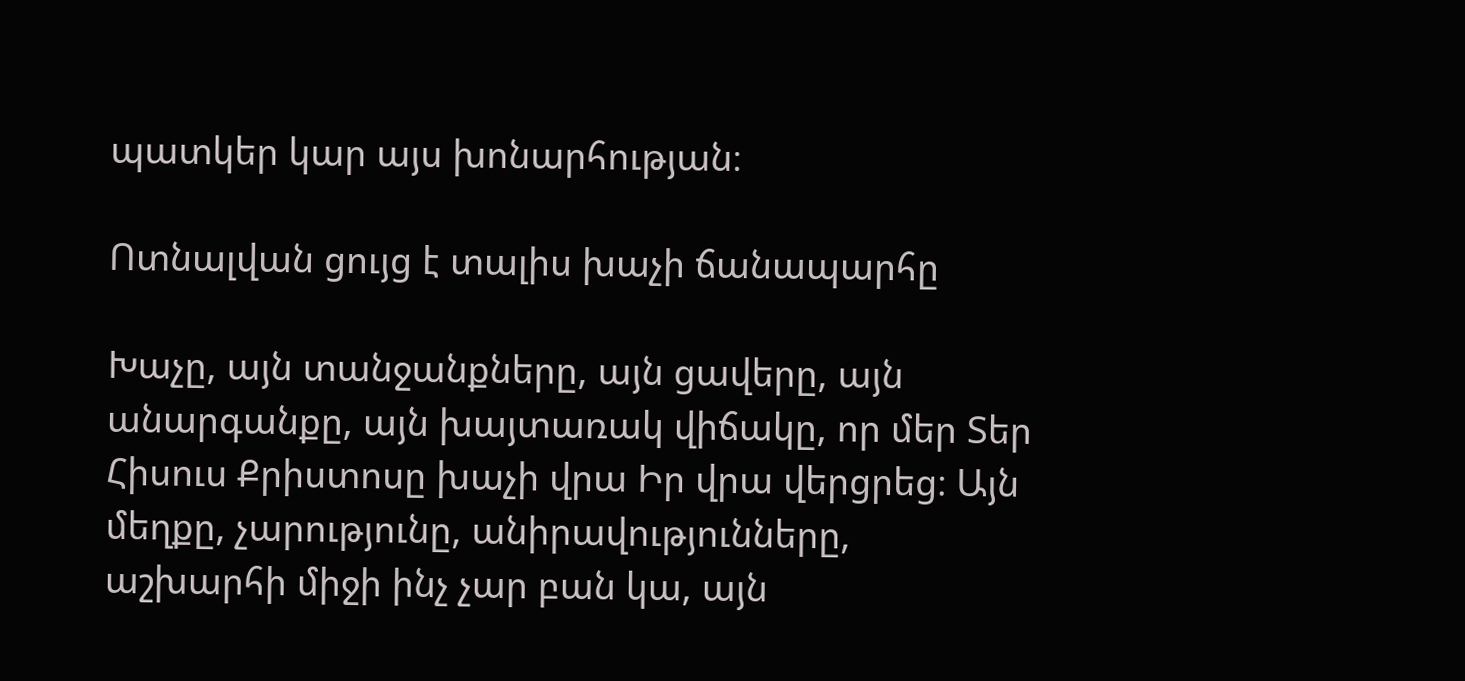պատկեր կար այս խոնարհության։

Ոտնալվան ցույց է տալիս խաչի ճանապարհը

Խաչը, այն տանջանքները, այն ցավերը, այն անարգանքը, այն խայտառակ վիճակը, որ մեր Տեր Հիսուս Քրիստոսը խաչի վրա Իր վրա վերցրեց։ Այն մեղքը, չարությունը, անիրավությունները, աշխարհի միջի ինչ չար բան կա, այն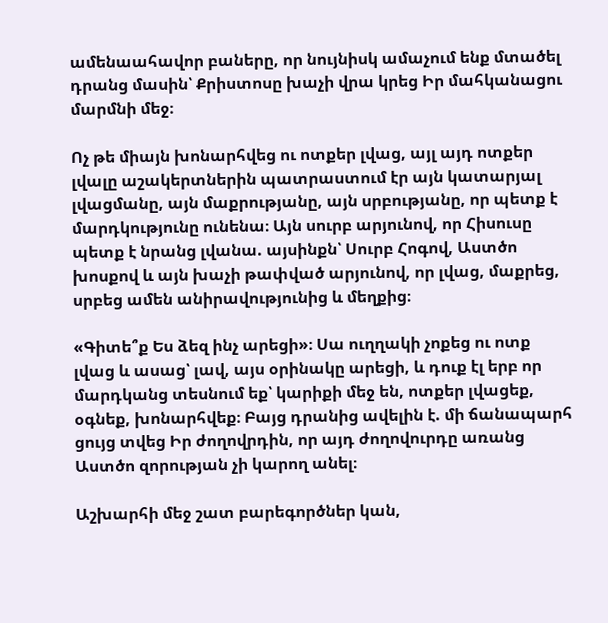ամենաահավոր բաները, որ նույնիսկ ամաչում ենք մտածել դրանց մասին՝ Քրիստոսը խաչի վրա կրեց Իր մահկանացու մարմնի մեջ։

Ոչ թե միայն խոնարհվեց ու ոտքեր լվաց, այլ այդ ոտքեր լվալը աշակերտներին պատրաստում էր այն կատարյալ լվացմանը, այն մաքրությանը, այն սրբությանը, որ պետք է մարդկությունը ունենա։ Այն սուրբ արյունով, որ Հիսուսը պետք է նրանց լվանա. այսինքն՝ Սուրբ Հոգով, Աստծո խոսքով և այն խաչի թափված արյունով, որ լվաց, մաքրեց, սրբեց ամեն անիրավությունից և մեղքից։

«Գիտե՞ք Ես ձեզ ինչ արեցի»։ Սա ուղղակի չոքեց ու ոտք լվաց և ասաց՝ լավ, այս օրինակը արեցի, և դուք էլ երբ որ մարդկանց տեսնում եք՝ կարիքի մեջ են, ոտքեր լվացեք, օգնեք, խոնարհվեք։ Բայց դրանից ավելին է. մի ճանապարհ ցույց տվեց Իր ժողովրդին, որ այդ ժողովուրդը առանց Աստծո զորության չի կարող անել։

Աշխարհի մեջ շատ բարեգործներ կան,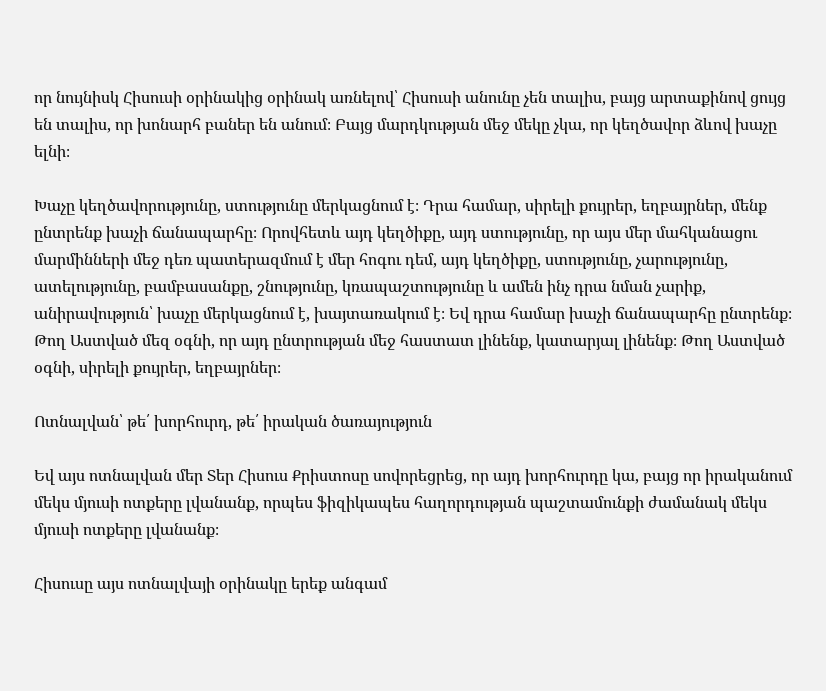որ նույնիսկ Հիսուսի օրինակից օրինակ առնելով՝ Հիսուսի անունը չեն տալիս, բայց արտաքինով ցույց են տալիս, որ խոնարհ բաներ են անում։ Բայց մարդկության մեջ մեկը չկա, որ կեղծավոր ձևով խաչը ելնի։

Խաչը կեղծավորությունը, ստությունը մերկացնում է։ Դրա համար, սիրելի քույրեր, եղբայրներ, մենք ընտրենք խաչի ճանապարհը։ Որովհետև այդ կեղծիքը, այդ ստությունը, որ այս մեր մահկանացու մարմինների մեջ դեռ պատերազմում է մեր հոգու դեմ, այդ կեղծիքը, ստությունը, չարությունը, ատելությունը, բամբասանքը, շնությունը, կռապաշտությունը և ամեն ինչ դրա նման չարիք, անիրավություն՝ խաչը մերկացնում է, խայտառակում է։ Եվ դրա համար խաչի ճանապարհը ընտրենք։ Թող Աստված մեզ օգնի, որ այդ ընտրության մեջ հաստատ լինենք, կատարյալ լինենք։ Թող Աստված օգնի, սիրելի քույրեր, եղբայրներ։

Ոտնալվան՝ թե՛ խորհուրդ, թե՛ իրական ծառայություն

Եվ այս ոտնալվան մեր Տեր Հիսուս Քրիստոսը սովորեցրեց, որ այդ խորհուրդը կա, բայց որ իրականում մեկս մյուսի ոտքերը լվանանք, որպես ֆիզիկապես հաղորդության պաշտամունքի ժամանակ մեկս մյուսի ոտքերը լվանանք։

Հիսուսը այս ոտնալվայի օրինակը երեք անգամ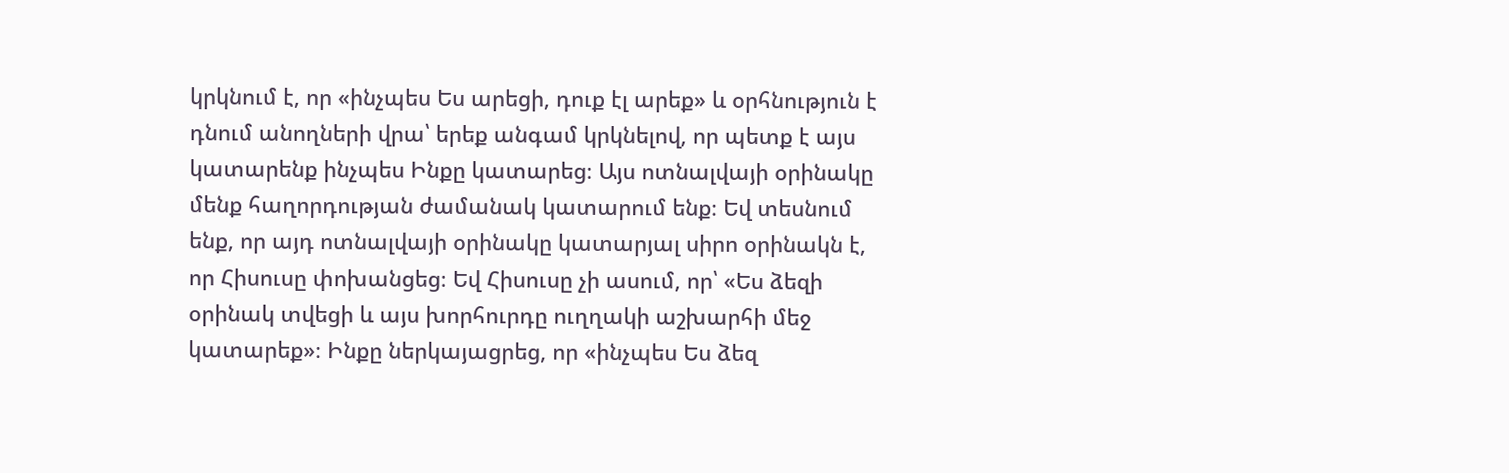կրկնում է, որ «ինչպես Ես արեցի, դուք էլ արեք» և օրհնություն է դնում անողների վրա՝ երեք անգամ կրկնելով, որ պետք է այս կատարենք ինչպես Ինքը կատարեց։ Այս ոտնալվայի օրինակը մենք հաղորդության ժամանակ կատարում ենք։ Եվ տեսնում ենք, որ այդ ոտնալվայի օրինակը կատարյալ սիրո օրինակն է, որ Հիսուսը փոխանցեց։ Եվ Հիսուսը չի ասում, որ՝ «Ես ձեզի օրինակ տվեցի և այս խորհուրդը ուղղակի աշխարհի մեջ կատարեք»։ Ինքը ներկայացրեց, որ «ինչպես Ես ձեզ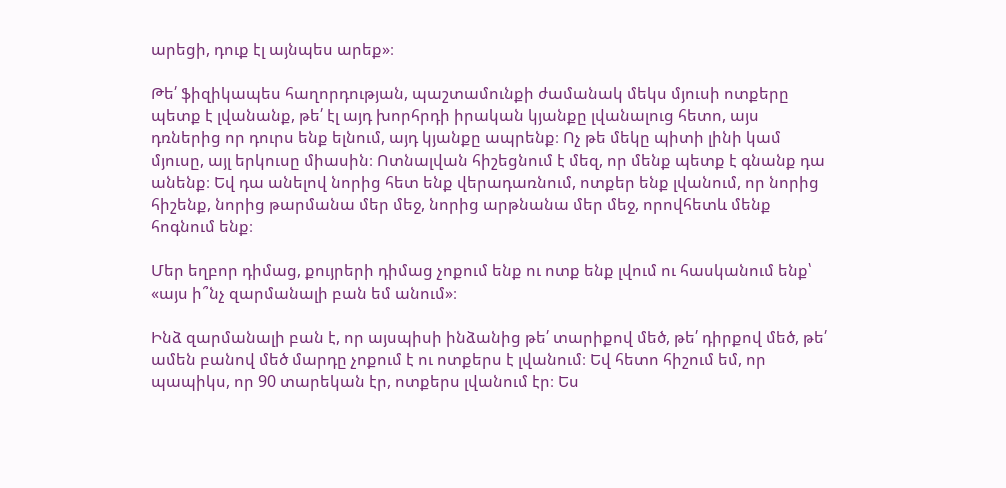արեցի, դուք էլ այնպես արեք»։

Թե՛ ֆիզիկապես հաղորդության, պաշտամունքի ժամանակ մեկս մյուսի ոտքերը պետք է լվանանք, թե՛ էլ այդ խորհրդի իրական կյանքը լվանալուց հետո, այս դռներից որ դուրս ենք ելնում, այդ կյանքը ապրենք։ Ոչ թե մեկը պիտի լինի կամ մյուսը, այլ երկուսը միասին։ Ոտնալվան հիշեցնում է մեզ, որ մենք պետք է գնանք դա անենք։ Եվ դա անելով նորից հետ ենք վերադառնում, ոտքեր ենք լվանում, որ նորից հիշենք, նորից թարմանա մեր մեջ, նորից արթնանա մեր մեջ, որովհետև մենք հոգնում ենք։

Մեր եղբոր դիմաց, քույրերի դիմաց չոքում ենք ու ոտք ենք լվում ու հասկանում ենք՝ «այս ի՞նչ զարմանալի բան եմ անում»։

Ինձ զարմանալի բան է, որ այսպիսի ինձանից թե՛ տարիքով մեծ, թե՛ դիրքով մեծ, թե՛ ամեն բանով մեծ մարդը չոքում է ու ոտքերս է լվանում։ Եվ հետո հիշում եմ, որ պապիկս, որ 90 տարեկան էր, ոտքերս լվանում էր։ Ես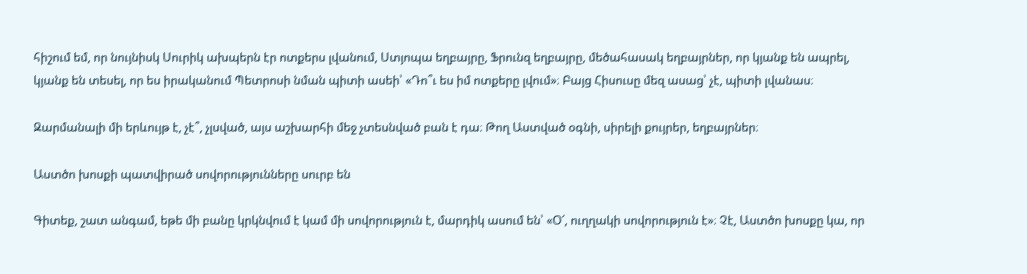հիշում եմ, որ նույնիսկ Սուրիկ ախպերն էր ոտքերս լվանում, Ստյոպա եղբայրը, Ֆրունզ եղբայրը, մեծահասակ եղբայրներ, որ կյանք են ապրել, կյանք են տեսել, որ ես իրականում Պետրոսի նման պիտի ասեի՝ «Դո՞ւ ես իմ ոտքերը լվում»։ Բայց Հիսուսը մեզ ասաց՝ չէ, պիտի լվանաս։

Զարմանալի մի երևույթ է, չէ՞, չլսված, այս աշխարհի մեջ չտեսնված բան է դա։ Թող Աստված օգնի, սիրելի քույրեր, եղբայրներ։

Աստծո խոսքի պատվիրած սովորությունները սուրբ են

Գիտեք, շատ անգամ, եթե մի բանը կրկնվում է կամ մի սովորություն է, մարդիկ ասում են՝ «Օ՜, ուղղակի սովորություն է»։ Չէ, Աստծո խոսքը կա, որ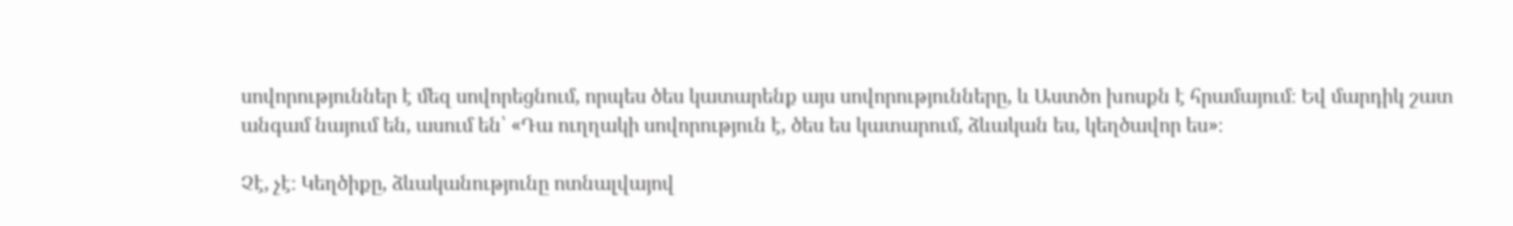սովորություններ է մեզ սովորեցնում, որպես ծես կատարենք այս սովորությունները, և Աստծո խոսքն է հրամայում։ Եվ մարդիկ շատ անգամ նայում են, ասում են՝ «Դա ուղղակի սովորություն է, ծես ես կատարում, ձևական ես, կեղծավոր ես»։

Չէ, չէ։ Կեղծիքը, ձևականությունը ոտնալվայով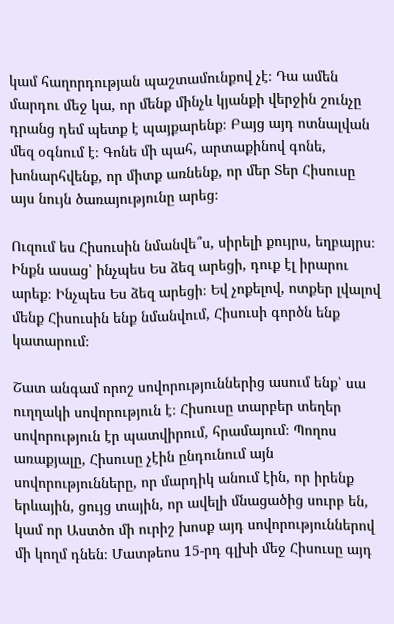կամ հաղորդության պաշտամունքով չէ։ Դա ամեն մարդու մեջ կա, որ մենք մինչև կյանքի վերջին շունչը դրանց դեմ պետք է պայքարենք։ Բայց այդ ոտնալվան մեզ օգնում է։ Գոնե մի պահ, արտաքինով գոնե, խոնարհվենք, որ միտք առնենք, որ մեր Տեր Հիսուսը այս նույն ծառայությունը արեց։

Ուզում ես Հիսուսին նմանվե՞ս, սիրելի քույրս, եղբայրս։ Ինքն ասաց՝ ինչպես Ես ձեզ արեցի, դուք էլ իրարու արեք։ Ինչպես Ես ձեզ արեցի։ Եվ չոքելով, ոտքեր լվալով մենք Հիսուսին ենք նմանվում, Հիսուսի գործն ենք կատարում։

Շատ անգամ որոշ սովորություններից ասում ենք՝ սա ուղղակի սովորություն է։ Հիսուսը տարբեր տեղեր սովորություն էր պատվիրում, հրամայում։ Պողոս առաքյալը, Հիսուսը չէին ընդունում այն սովորությունները, որ մարդիկ անում էին, որ իրենք երևային, ցույց տային, որ ավելի մնացածից սուրբ են, կամ որ Աստծո մի ուրիշ խոսք այդ սովորություններով մի կողմ դնեն։ Մատթեոս 15-րդ գլխի մեջ Հիսուսը այդ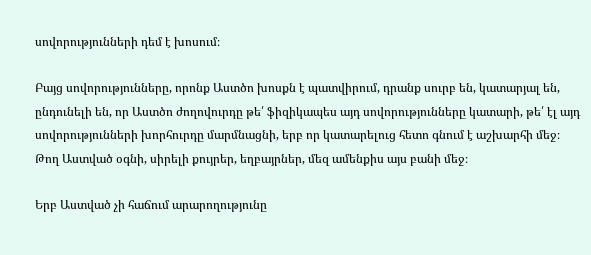սովորությունների դեմ է խոսում։

Բայց սովորությունները, որոնք Աստծո խոսքն է պատվիրում, դրանք սուրբ են, կատարյալ են, ընդունելի են, որ Աստծո ժողովուրդը թե՛ ֆիզիկապես այդ սովորությունները կատարի, թե՛ էլ այդ սովորությունների խորհուրդը մարմնացնի, երբ որ կատարելուց հետո գնում է աշխարհի մեջ։ Թող Աստված օգնի, սիրելի քույրեր, եղբայրներ, մեզ ամենքիս այս բանի մեջ։

Երբ Աստված չի հաճում արարողությունը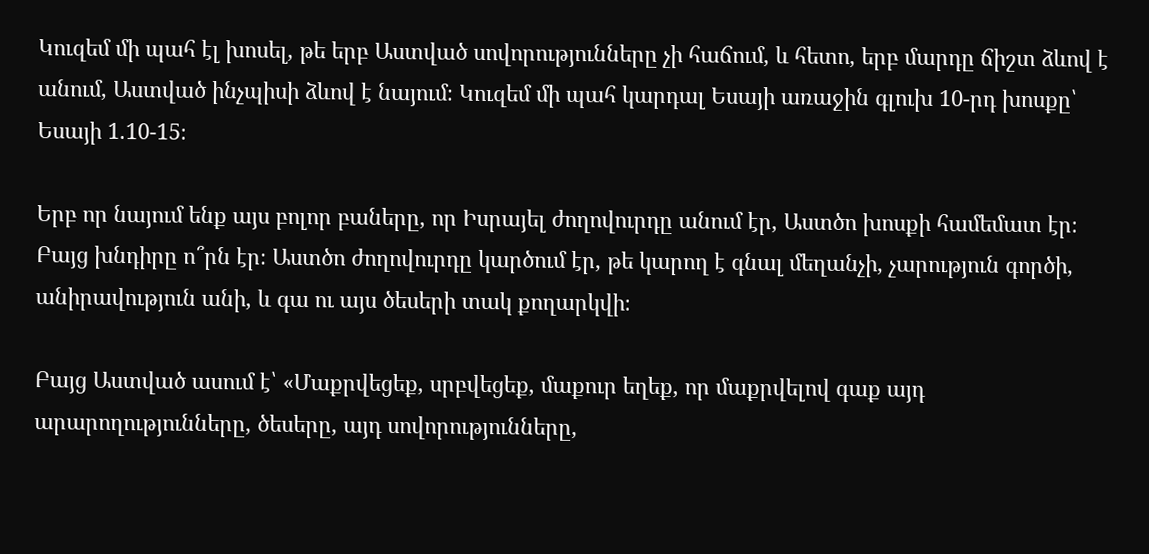Կուզեմ մի պահ էլ խոսել, թե երբ Աստված սովորությունները չի հաճում, և հետո, երբ մարդը ճիշտ ձևով է անում, Աստված ինչպիսի ձևով է նայում։ Կուզեմ մի պահ կարդալ Եսայի առաջին գլուխ 10-րդ խոսքը՝ Եսայի 1.10-15։

Երբ որ նայում ենք այս բոլոր բաները, որ Իսրայել ժողովուրդը անում էր, Աստծո խոսքի համեմատ էր։ Բայց խնդիրը ո՞րն էր։ Աստծո ժողովուրդը կարծում էր, թե կարող է գնալ մեղանչի, չարություն գործի, անիրավություն անի, և գա ու այս ծեսերի տակ քողարկվի։

Բայց Աստված ասում է՝ «Մաքրվեցեք, սրբվեցեք, մաքուր եղեք, որ մաքրվելով գաք այդ արարողությունները, ծեսերը, այդ սովորությունները,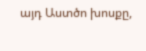այդ Աստծո խոսքը,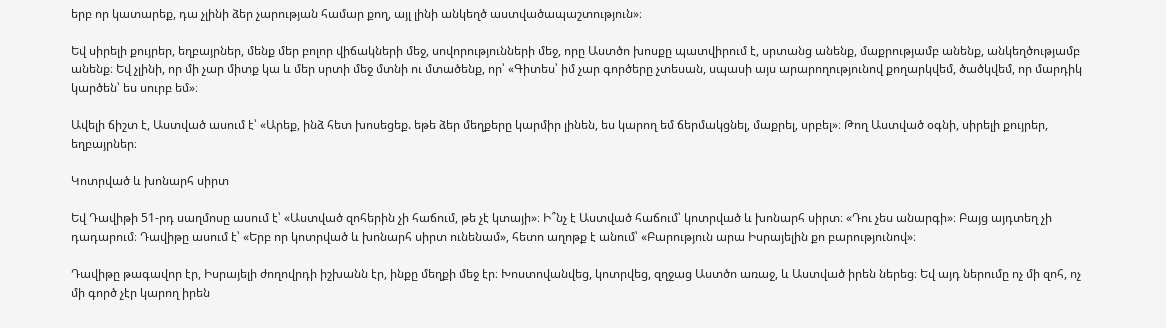երբ որ կատարեք, դա չլինի ձեր չարության համար քող, այլ լինի անկեղծ աստվածապաշտություն»։

Եվ սիրելի քույրեր, եղբայրներ, մենք մեր բոլոր վիճակների մեջ, սովորությունների մեջ, որը Աստծո խոսքը պատվիրում է, սրտանց անենք, մաքրությամբ անենք, անկեղծությամբ անենք։ Եվ չլինի, որ մի չար միտք կա և մեր սրտի մեջ մտնի ու մտածենք, որ՝ «Գիտես՝ իմ չար գործերը չտեսան, սպասի այս արարողությունով քողարկվեմ, ծածկվեմ, որ մարդիկ կարծեն՝ ես սուրբ եմ»։

Ավելի ճիշտ է, Աստված ասում է՝ «Արեք, ինձ հետ խոսեցեք. եթե ձեր մեղքերը կարմիր լինեն, ես կարող եմ ճերմակցնել, մաքրել, սրբել»։ Թող Աստված օգնի, սիրելի քույրեր, եղբայրներ։

Կոտրված և խոնարհ սիրտ

Եվ Դավիթի 51-րդ սաղմոսը ասում է՝ «Աստված զոհերին չի հաճում, թե չէ կտայի»։ Ի՞նչ է Աստված հաճում՝ կոտրված և խոնարհ սիրտ։ «Դու չես անարգի»։ Բայց այդտեղ չի դադարում։ Դավիթը ասում է՝ «Երբ որ կոտրված և խոնարհ սիրտ ունենամ», հետո աղոթք է անում՝ «Բարություն արա Իսրայելին քո բարությունով»։

Դավիթը թագավոր էր, Իսրայելի ժողովրդի իշխանն էր, ինքը մեղքի մեջ էր։ Խոստովանվեց, կոտրվեց, զղջաց Աստծո առաջ, և Աստված իրեն ներեց։ Եվ այդ ներումը ոչ մի զոհ, ոչ մի գործ չէր կարող իրեն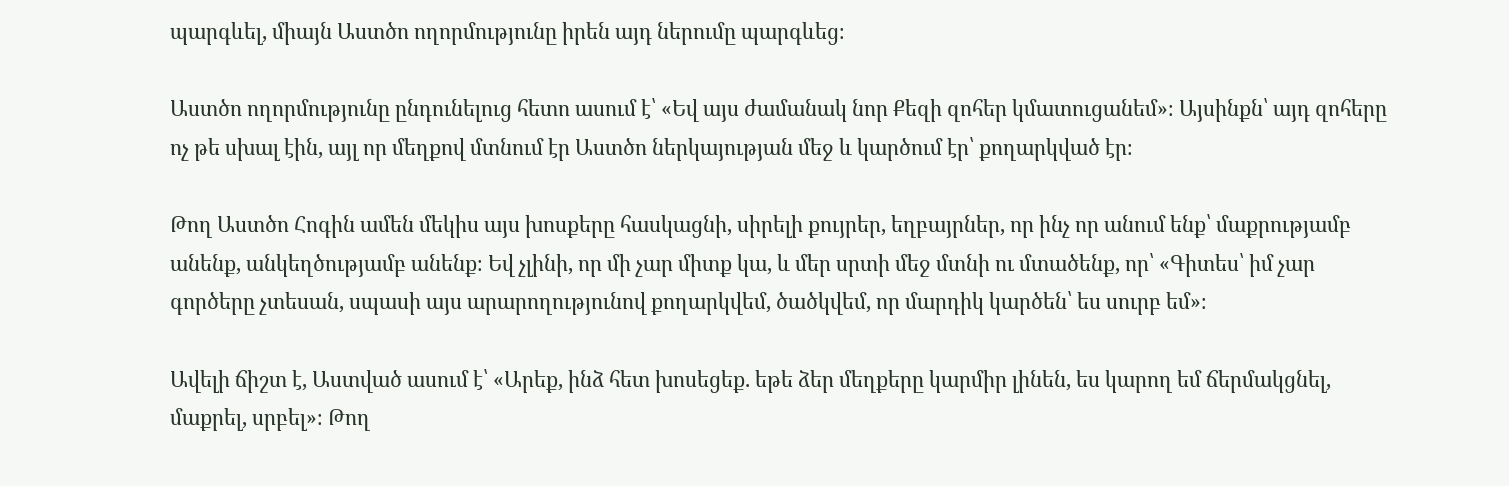պարգևել, միայն Աստծո ողորմությունը իրեն այդ ներումը պարգևեց։

Աստծո ողորմությունը ընդունելուց հետո ասում է՝ «Եվ այս ժամանակ նոր Քեզի զոհեր կմատուցանեմ»։ Այսինքն՝ այդ զոհերը ոչ թե սխալ էին, այլ որ մեղքով մտնում էր Աստծո ներկայության մեջ և կարծում էր՝ քողարկված էր։

Թող Աստծո Հոգին ամեն մեկիս այս խոսքերը հասկացնի, սիրելի քույրեր, եղբայրներ, որ ինչ որ անում ենք՝ մաքրությամբ անենք, անկեղծությամբ անենք։ Եվ չլինի, որ մի չար միտք կա, և մեր սրտի մեջ մտնի ու մտածենք, որ՝ «Գիտես՝ իմ չար գործերը չտեսան, սպասի այս արարողությունով քողարկվեմ, ծածկվեմ, որ մարդիկ կարծեն՝ ես սուրբ եմ»։

Ավելի ճիշտ է, Աստված ասում է՝ «Արեք, ինձ հետ խոսեցեք. եթե ձեր մեղքերը կարմիր լինեն, ես կարող եմ ճերմակցնել, մաքրել, սրբել»։ Թող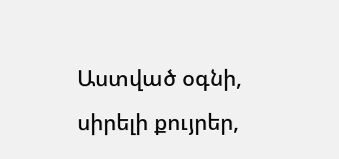Աստված օգնի, սիրելի քույրեր,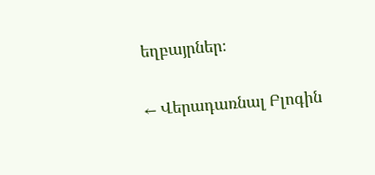եղբայրներ։

← Վերադառնալ Բլոգին